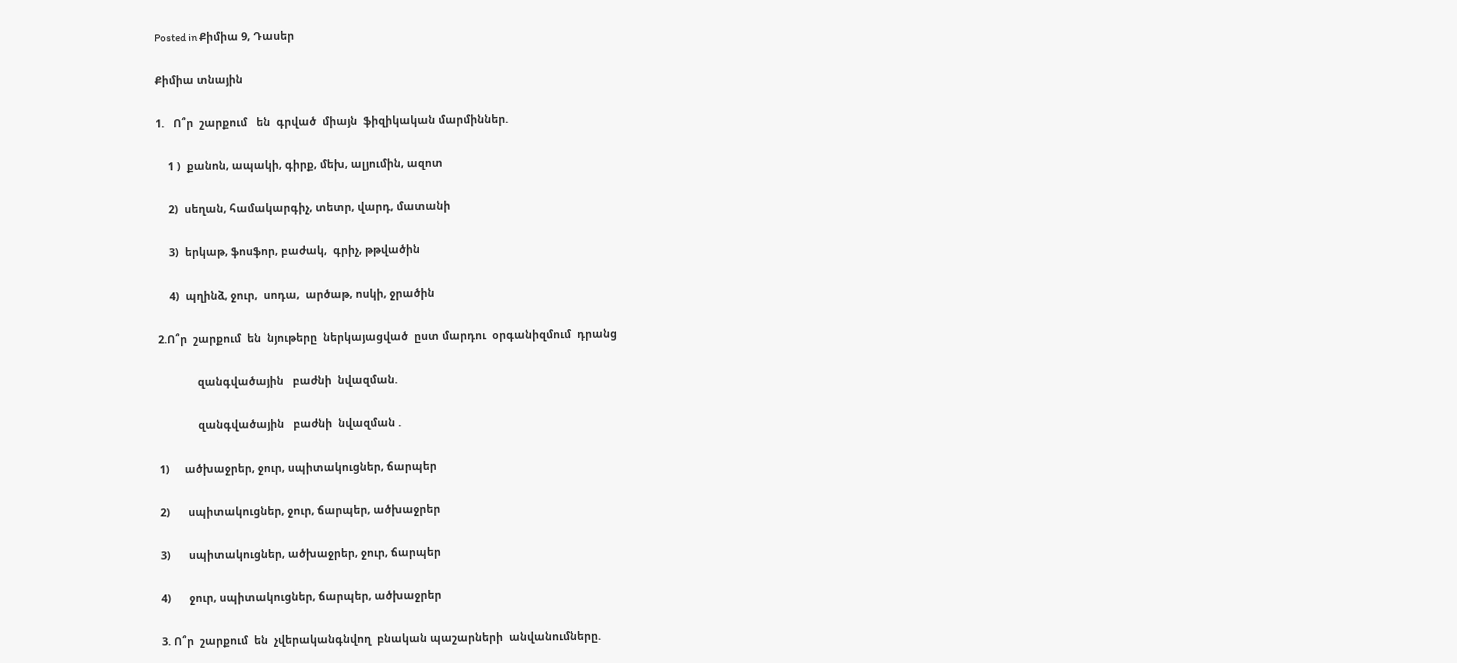Posted in Քիմիա 9, Դասեր

Քիմիա տնային

1.   Ո՞ր  շարքում   են  գրված  միայն  ֆիզիկական մարմիններ.

    1 )  քանոն, ապակի, գիրք, մեխ, ալյումին, ազոտ

    2)  սեղան, համակարգիչ, տետր, վարդ, մատանի

    3)  երկաթ, ֆոսֆոր, բաժակ,  գրիչ, թթվածին

    4)  պղինձ, ջուր,  սոդա,  արծաթ, ոսկի, ջրածին

2.Ո՞ր  շարքում  են  նյութերը  ներկայացված  ըստ մարդու  օրգանիզմում  դրանց

             զանգվածային   բաժնի  նվազման.

             զանգվածային   բաժնի  նվազման .

1)     ածխաջրեր, ջուր, սպիտակուցներ, ճարպեր

2)      սպիտակուցներ, ջուր, ճարպեր, ածխաջրեր

3)      սպիտակուցներ, ածխաջրեր, ջուր, ճարպեր

4)      ջուր, սպիտակուցներ, ճարպեր, ածխաջրեր

3. Ո՞ր  շարքում  են  չվերականգնվող  բնական պաշարների  անվանումները.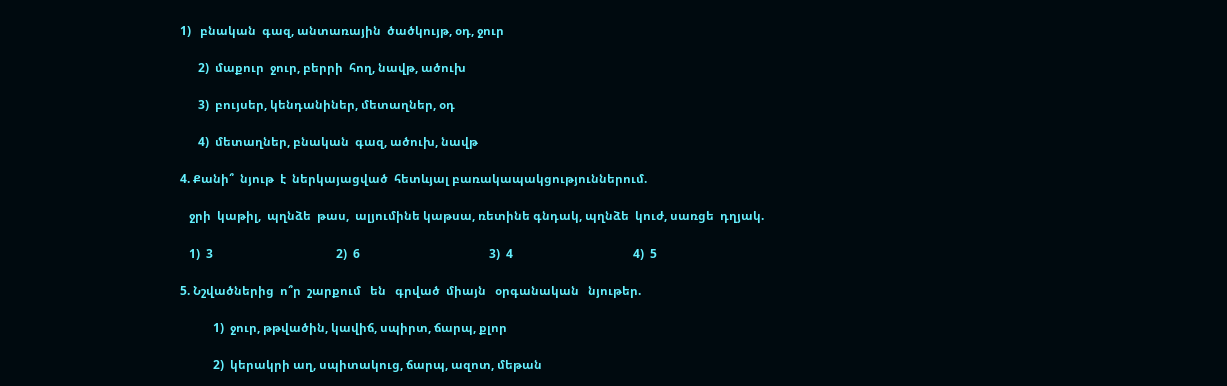1)   բնական  գազ, անտառային  ծածկույթ, օդ, ջուր

      2)  մաքուր  ջուր, բերրի  հող, նավթ, ածուխ

      3)  բույսեր, կենդանիներ, մետաղներ, օդ

      4)  մետաղներ, բնական  գազ, ածուխ, նավթ

4. Քանի՞  նյութ  է  ներկայացված  հետևյալ բառակապակցություններում.

   ջրի  կաթիլ,  պղնձե  թաս,  ալյումինե կաթսա, ռետինե գնդակ, պղնձե  կուժ, սառցե  դղյակ.

   1)  3                                         2)  6                                           3)  4                                        4)  5

5. Նշվածներից  ո՞ր  շարքում   են   գրված  միայն   օրգանական   նյութեր.

           1)  ջուր, թթվածին, կավիճ, սպիրտ, ճարպ, քլոր

           2)  կերակրի աղ, սպիտակուց, ճարպ, ազոտ, մեթան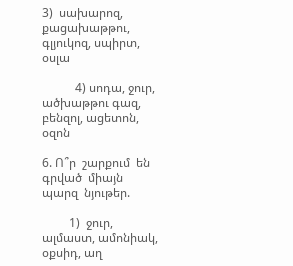3)  սախարոզ, քացախաթթու, գլյուկոզ, սպիրտ, օսլա

           4) սոդա, ջուր, ածխաթթու գազ, բենզոլ, ացետոն, օզոն

6. Ո՞ր  շարքում  են  գրված  միայն  պարզ  նյութեր.

         1)  ջուր, ալմաստ, ամոնիակ, օքսիդ, աղ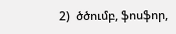2)  ծծումբ, ֆոսֆոր,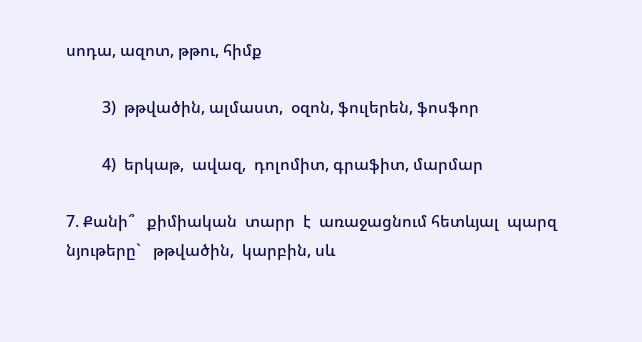սոդա, ազոտ, թթու, հիմք

         3)  թթվածին, ալմաստ,  օզոն, ֆուլերեն, ֆոսֆոր

         4)  երկաթ,  ավազ,  դոլոմիտ, գրաֆիտ, մարմար

7. Քանի՞   քիմիական  տարր  է  առաջացնում հետևյալ  պարզ  նյութերը`   թթվածին,  կարբին, սև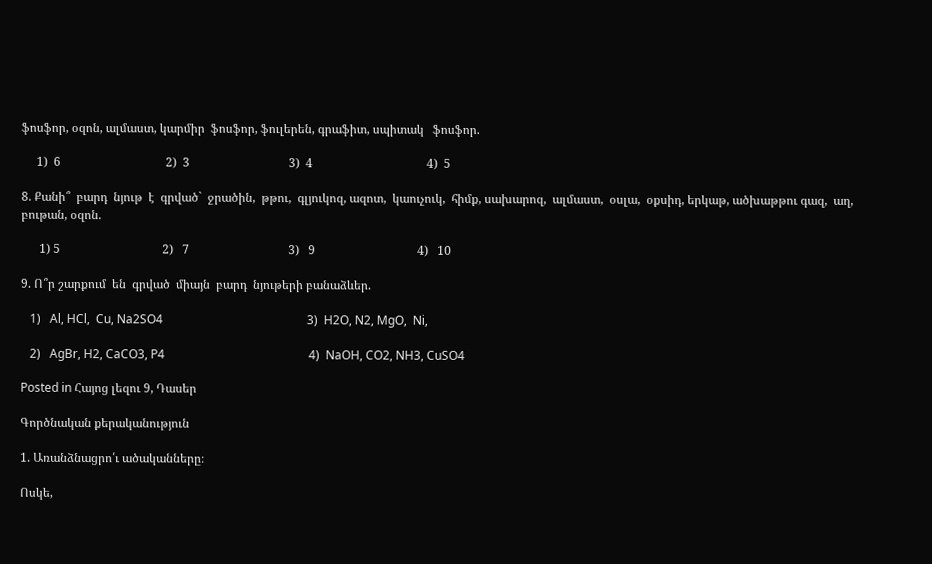ֆոսֆոր, օզոն, ալմաստ, կարմիր  ֆոսֆոր, ֆուլերեն, գրաֆիտ, սպիտակ   ֆոսֆոր.

     1)  6                                   2)  3                                 3)  4                                      4)  5

8. Քանի՞  բարդ  նյութ  է  գրված`  ջրածին,  թթու,  գլյուկոզ, ազոտ,  կաուչուկ,  հիմք, սախարոզ,  ալմաստ,  օսլա,  օքսիդ, երկաթ, ածխաթթու գազ,  աղ,  բութան, օզոն.

      1) 5                                  2)   7                                 3)   9                                  4)   10

9. Ո՞ր շարքում  են  գրված  միայն  բարդ  նյութերի բանաձևեր.

   1)   Al, HCl,  Cu, Na2SO4                                                3)  H2O, N2, MgO,  Ni,

   2)   AgBr, H2, CaCO3, P4                                                4)  NaOH, CO2, NH3, CuSO4

Posted in Հայոց լեզու 9, Դասեր

Գործնական քերականություն

1. Առանձնացրո՛ւ ածականները։

Ոսկե,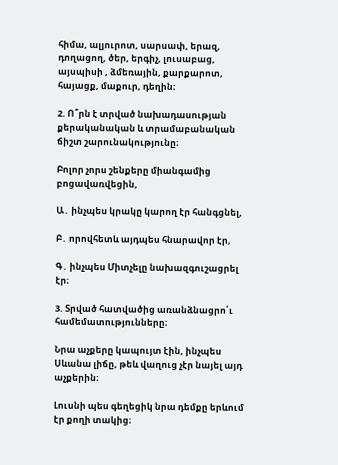հիմա, ալյուրոտ, սարսափ, երազ, դողացող, ծեր, երգիչ, լուսաբաց, այսպիսի , ձմեռային, քարքարոտ, հայացք, մաքուր, դեղին։

2. Ո՞րն է տրված նախադասության քերականական և տրամաբանական ճիշտ շարունակությունը։

Բոլոր չորս շենքերը միանգամից բոցավառվեցին,

Ա․ ինչպես կրակը կարող էր հանգցնել,

Բ․ որովհետև այդպես հնարավոր էր,

Գ․ ինչպես Միտչելը նախազգուշացրել էր։

3. Տրված հատվածից առանձնացրո՛ւ համեմատությունները։

Նրա աչքերը կապույտ էին, ինչպես Սևանա լիճը, թեև վաղուց չէր նայել այդ աչքերին։

Լուսնի պես գեղեցիկ նրա դեմքը երևում էր քողի տակից։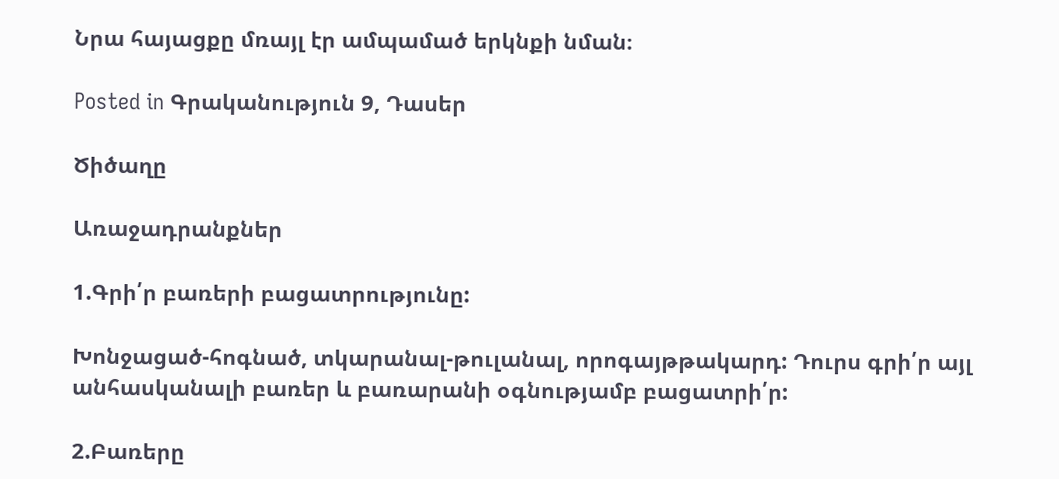Նրա հայացքը մռայլ էր ամպամած երկնքի նման։

Posted in Գրականություն 9, Դասեր

Ծիծաղը

Առաջադրանքներ

1.Գրի՛ր բառերի բացատրությունը:

Խոնջացած-հոգնած, տկարանալ-թուլանալ, որոգայթթակարդ: Դուրս գրի՛ր այլ անհասկանալի բառեր և բառարանի օգնությամբ բացատրի՛ր:

2.Բառերը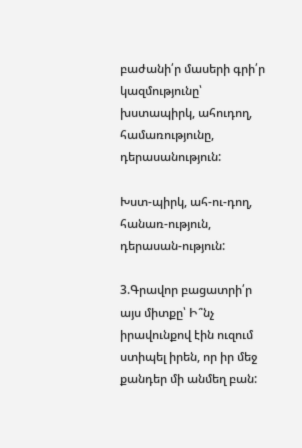բաժանի՛ր մասերի գրի՛ր կազմությունը՝ խստապիրկ, ահուդող, համառությունը, դերասանություն:

Խստ-պիրկ, ահ-ու-դող, հանառ-ություն, դերասան-ություն:

3.Գրավոր բացատրի՛ր այս միտքը՝ Ի՞նչ իրավունքով էին ուզում ստիպել իրեն, որ իր մեջ քանդեր մի անմեղ բան: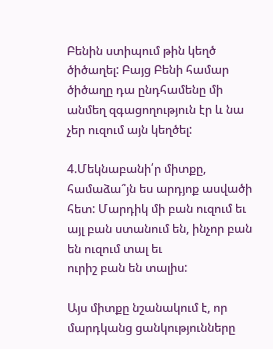Բենին ստիպում թին կեղծ ծիծաղել: Բայց Բենի համար ծիծաղը դա ընդհամենը մի անմեղ զգացողություն էր և նա չեր ուզում այն կեղծել:

4.Մեկնաբանի՛ր միտքը, համաձա՞յն ես արդյոք ասվածի հետ: Մարդիկ մի բան ուզում եւ այլ բան ստանում են, ինչոր բան են ուզում տալ եւ
ուրիշ բան են տալիս:

Այս միտքը նշանակում է, որ մարդկանց ցանկությունները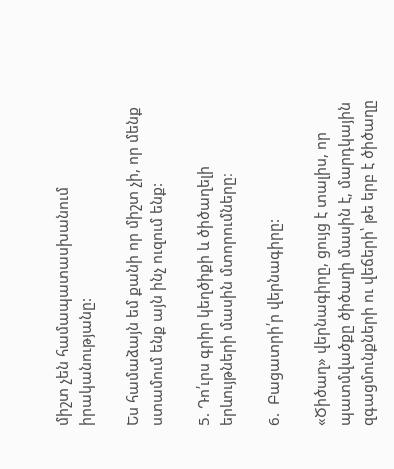միշտ չեն համապատասխանում իրականությանը:

Ես համաձայն եմ քանի որ միշտ չի, որ մենք ստամում ենք այն ինչ ուզում ենք:

5. Դո՛ւրս գրիր կեղծիքի և ծիծաղելի երևույթների մասին մտորումները։

6.  Բացատրի՛ր վերնագիրը:

«Ծիծաղ» վերնագիրը, ցույց է տալիս, որ պատմվածքը ծիծաղի մասին է, մարդկային զգացմունքների ու վեճերի՝ թե երբ է ծիծաղը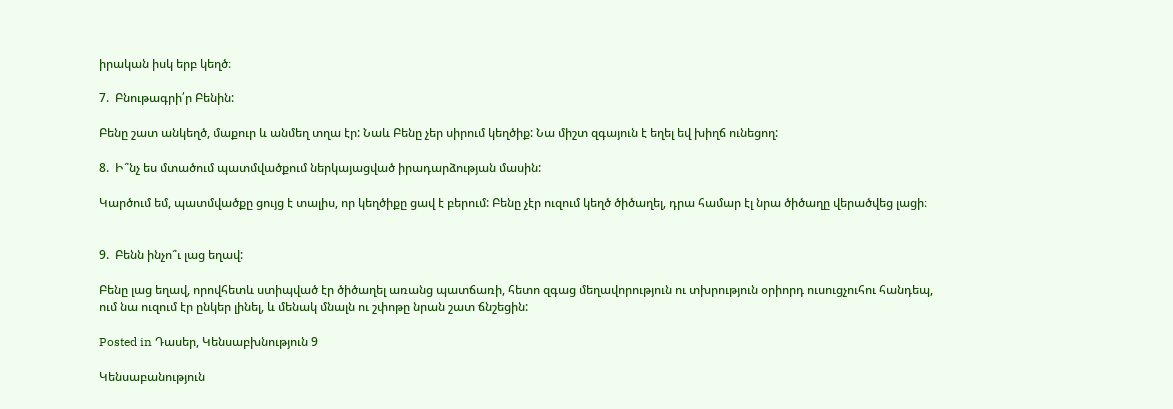իրական իսկ երբ կեղծ։

7.  Բնութագրի՛ր Բենին:

Բենը շատ անկեղծ, մաքուր և անմեղ տղա էր: Նաև Բենը չեր սիրում կեղծիք: Նա միշտ զգայուն է եղել եվ խիղճ ունեցող:

8.  Ի՞նչ ես մտածում պատմվածքում ներկայացված իրադարձության մասին:

Կարծում եմ, պատմվածքը ցույց է տալիս, որ կեղծիքը ցավ է բերում: Բենը չէր ուզում կեղծ ծիծաղել, դրա համար էլ նրա ծիծաղը վերածվեց լացի։


9.  Բենն ինչո՞ւ լաց եղավ:

Բենը լաց եղավ, որովհետև ստիպված էր ծիծաղել առանց պատճառի, հետո զգաց մեղավորություն ու տխրություն օրիորդ ուսուցչուհու հանդեպ, ում նա ուզում էր ընկեր լինել, և մենակ մնալն ու շփոթը նրան շատ ճնշեցին:

Posted in Դասեր, Կենսաբխնություն 9

Կենսաբանություն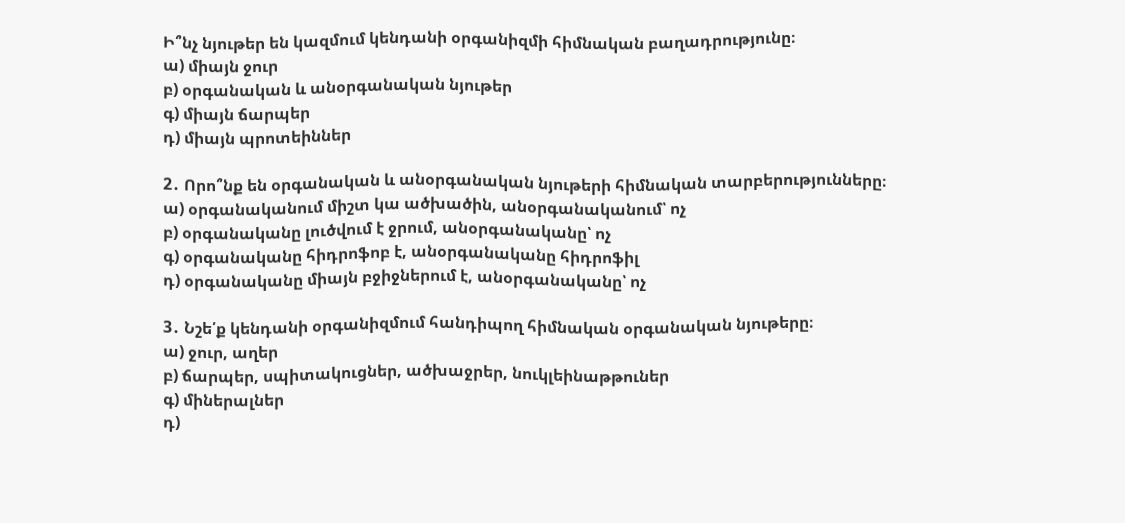Ի՞նչ նյութեր են կազմում կենդանի օրգանիզմի հիմնական բաղադրությունը։
ա) միայն ջուր
բ) օրգանական և անօրգանական նյութեր
գ) միայն ճարպեր
դ) միայն պրոտեիններ

2․ Որո՞նք են օրգանական և անօրգանական նյութերի հիմնական տարբերությունները։
ա) օրգանականում միշտ կա ածխածին, անօրգանականում՝ ոչ
բ) օրգանականը լուծվում է ջրում, անօրգանականը՝ ոչ
գ) օրգանականը հիդրոֆոբ է, անօրգանականը հիդրոֆիլ
դ) օրգանականը միայն բջիջներում է, անօրգանականը՝ ոչ

3․ Նշե՛ք կենդանի օրգանիզմում հանդիպող հիմնական օրգանական նյութերը։
ա) ջուր, աղեր
բ) ճարպեր, սպիտակուցներ, ածխաջրեր, նուկլեինաթթուներ
գ) միներալներ
դ)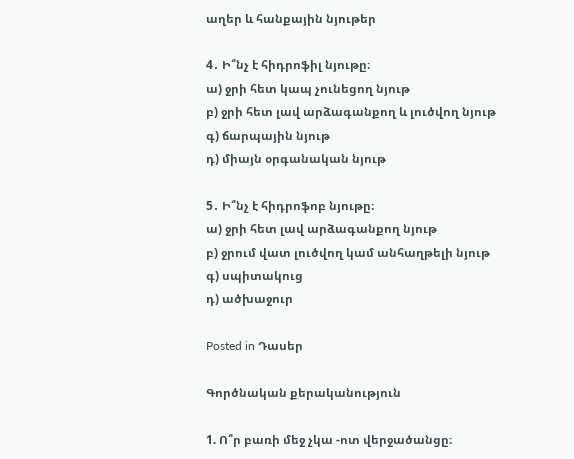աղեր և հանքային նյութեր

4․ Ի՞նչ է հիդրոֆիլ նյութը։
ա) ջրի հետ կապ չունեցող նյութ
բ) ջրի հետ լավ արձագանքող և լուծվող նյութ
գ) ճարպային նյութ
դ) միայն օրգանական նյութ

5․ Ի՞նչ է հիդրոֆոբ նյութը։
ա) ջրի հետ լավ արձագանքող նյութ
բ) ջրում վատ լուծվող կամ անհաղթելի նյութ
գ) սպիտակուց
դ) ածխաջուր

Posted in Դասեր

Գործնական քերականություն

1. Ո՞ր բառի մեջ չկա -ոտ վերջածանցը։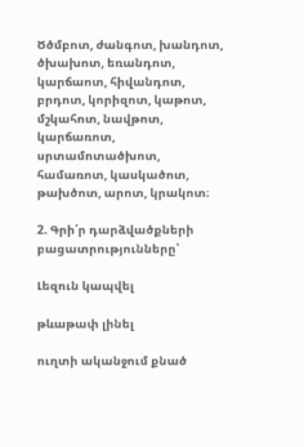Ծծմբոտ, ժանգոտ, խանդոտ, ծխախոտ, եռանդոտ, կարճաոտ, հիվանդոտ, բրդոտ, կորիզոտ, կաթոտ, մշկահոտ, նավթոտ, կարճառոտ, սրտամոտածխոտ, համառոտ, կասկածոտ, թախծոտ, արոտ, կրակոտ։

2. Գրի՛ր դարձվածքների բացատրությունները՝

Լեզուն կապվել

թևաթափ լինել

ուղտի ականջում քնած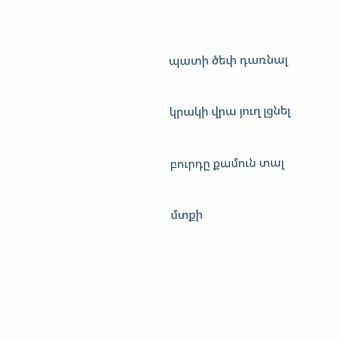պատի ծեփ դառնալ

կրակի վրա յուղ լցնել

բուրդը քամուն տալ

մտքի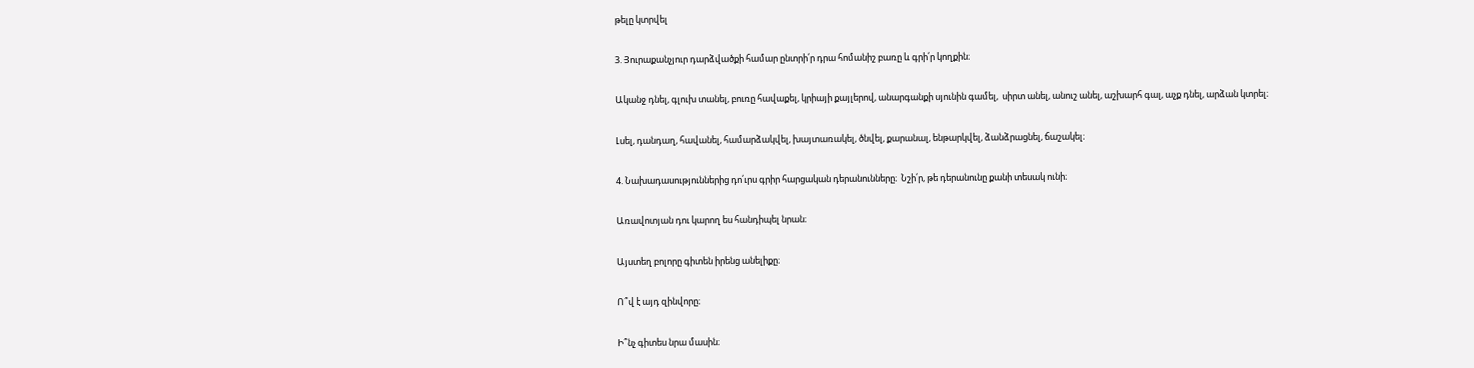թելը կտրվել

3. Յուրաքանչյուր դարձվածքի համար ընտրի՛ր դրա հոմանիշ բառը և գրի՛ր կողքին։

Ականջ դնել, գլուխ տանել, բուռը հավաքել, կրիայի քայլերով, անարգանքի սյունին գամել,  սիրտ անել, անուշ անել, աշխարհ գալ, աչք դնել, արձան կտրել։

Լսել, դանդաղ, հավանել, համարձակվել, խայտառակել, ծնվել, քարանալ, ենթարկվել, ձանձրացնել, ճաշակել։

4. Նախադասություններից դո՛ւրս գրիր հարցական դերանունները։  Նշի՛ր, թե դերանունը քանի տեսակ ունի։

Առավոտյան դու կարող ես հանդիպել նրան։

Այստեղ բոլորը գիտեն իրենց անելիքը։

Ո՞վ է այդ զինվորը։

Ի՞նչ գիտես նրա մասին։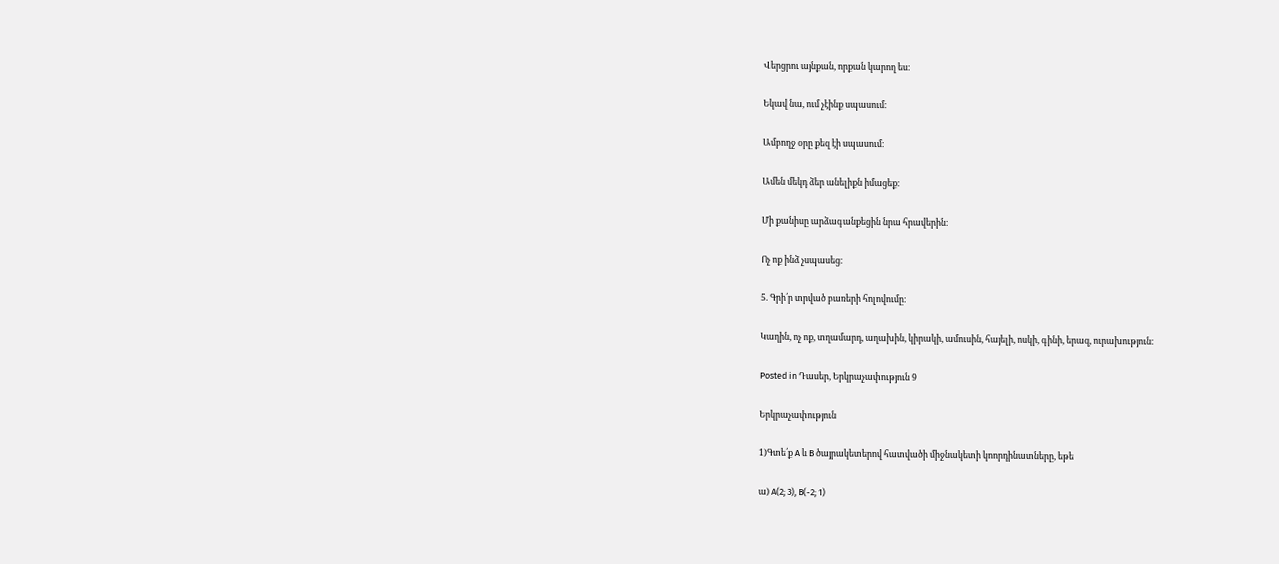Վերցրու այնքան, որքան կարող ես։

Եկավ նա, ում չէինք սպասում։

Ամբողջ օրը քեզ էի սպասում։

Ամեն մեկդ ձեր անելիքն իմացեք։

Մի քանիսը արձագանքեցին նրա հրավերին։

Ոչ ոք ինձ չսպասեց։

5. Գրի՛ր տրված բառերի հոլովումը։

Կաղին, ոչ ոք, տղամարդ, աղախին, կիրակի, ամուսին, հայելի, ոսկի, գինի, երազ, ուրախություն։

Posted in Դասեր, Երկրաչափություն 9

Երկրաչափություն

1)Գտե՛ք A և B ծայրակետերով հատվածի միջնակետի կոորդինատները, եթե

ա) A(2; 3), B(-2; 1)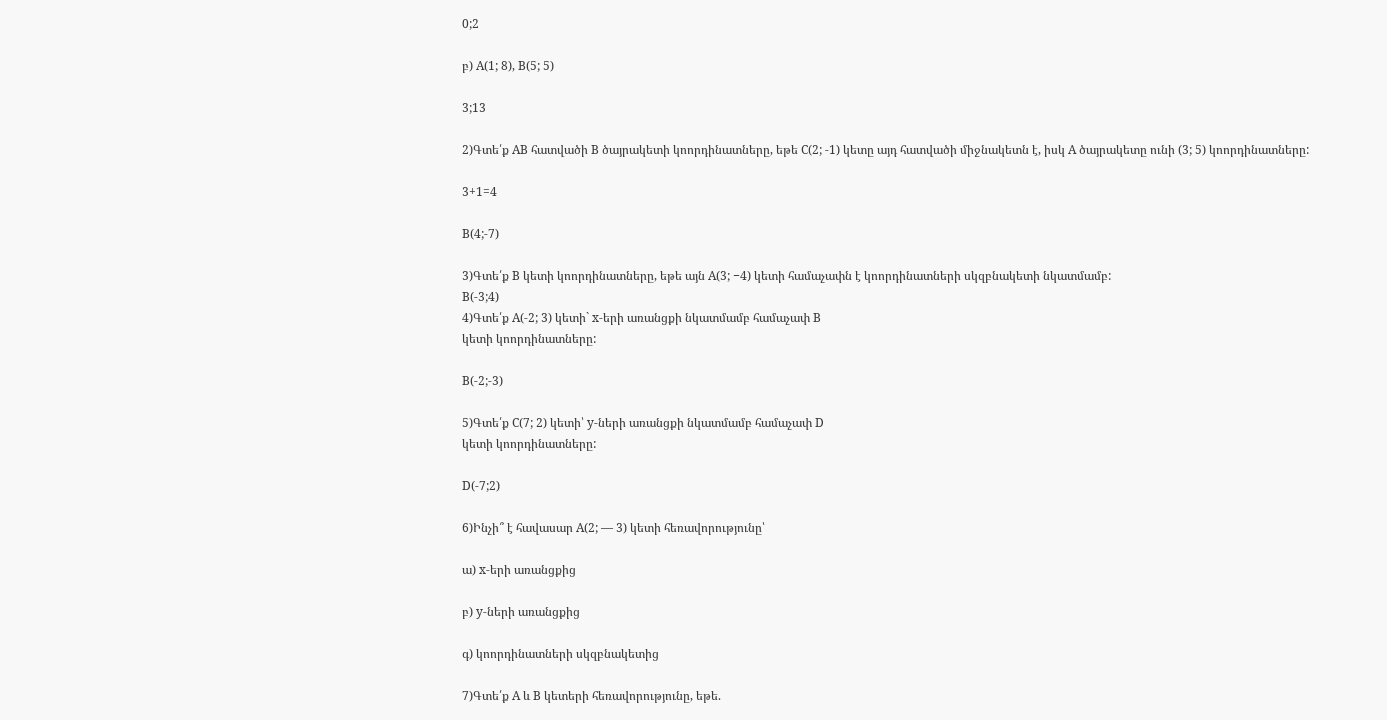0;2

բ) A(1; 8), B(5; 5)

3;13

2)Գտե՛ք AB հատվածի B ծայրակետի կոորդինատները, եթե C(2; -1) կետը այդ հատվածի միջնակետն է, իսկ A ծայրակետը ունի (3; 5) կոորդինատները:

3+1=4

B(4;-7)

3)Գտե՛ք B կետի կոորդինատները, եթե այն A(3; −4) կետի համաչափն է կոորդինատների սկզբնակետի նկատմամբ:
B(-3;4)
4)Գտե՛ք A(-2; 3) կետի` x-երի առանցքի նկատմամբ համաչափ B
կետի կոորդինատները:

B(-2;-3)

5)Գտե՛ք C(7; 2) կետի՝ y-ների առանցքի նկատմամբ համաչափ D
կետի կոորդինատները:

D(-7;2)

6)Ինչի՞ է հավասար A(2; — 3) կետի հեռավորությունը՝

ա) x-երի առանցքից

բ) y-ների առանցքից

գ) կոորդինատների սկզբնակետից

7)Գտե՛ք A և B կետերի հեռավորությունը, եթե.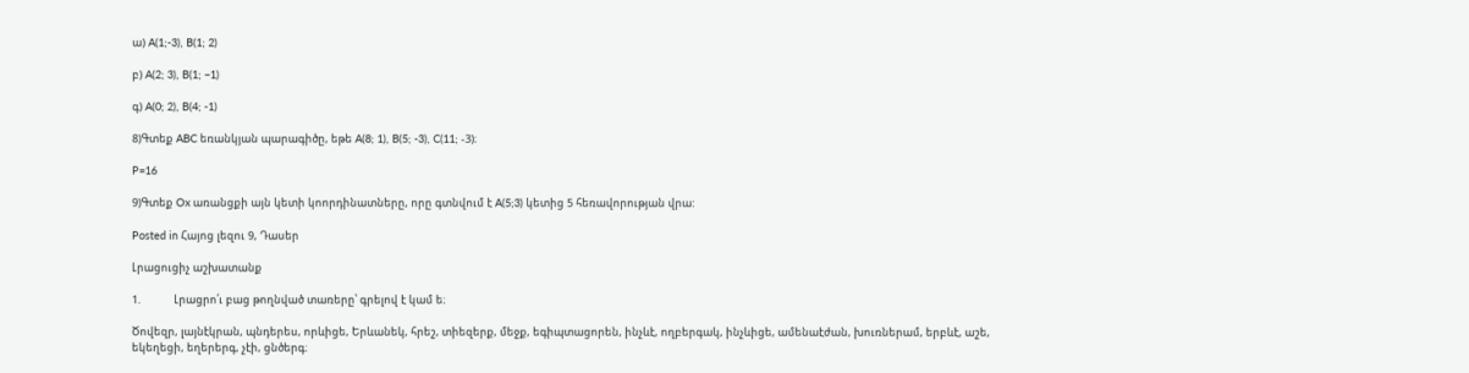ա) A(1;-3), B(1; 2)

բ) A(2; 3), B(1; −1)

գ) A(0; 2), B(4; -1)

8)Գտեք ABC եռանկյան պարագիծը, եթե A(8; 1), B(5; -3), C(11; -3)։

P=16

9)Գտեք Ox առանցքի այն կետի կոորդինատները, որը գտնվում է A(5;3) կետից 5 հեռավորության վրա:

Posted in Հայոց լեզու 9, Դասեր

Լրացուցիչ աշխատանք

1.           Լրացրո՛ւ բաց թողնված տառերը՝ գրելով է կամ ե։

Ծովեզր, լայնէկրան, պնդերես, որևիցե, Երևանեկ, հրեշ, տիեզերք, մեջք, եգիպտացորեն, ինչևէ, ողբերգակ, ինչևիցե, ամենաէժան, խուռներամ, երբևէ, աշե, եկեղեցի, եղերերգ, չէի, ցնծերգ։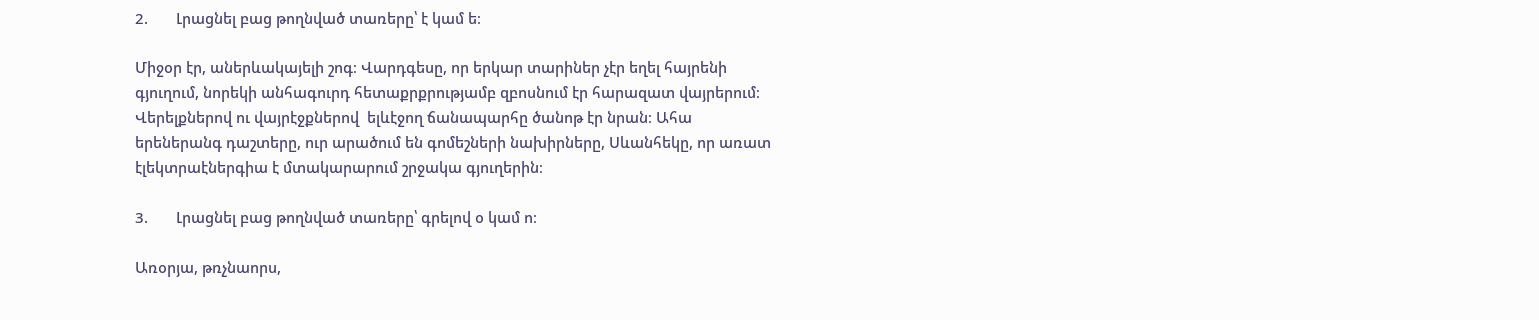2.       Լրացնել բաց թողնված տառերը՝ է կամ ե։

Միջօր էր, աներևակայելի շոգ։ Վարդգեսը, որ երկար տարիներ չէր եղել հայրենի գյուղում, նորեկի անհագուրդ հետաքրքրությամբ զբոսնում էր հարազատ վայրերում։ Վերելքներով ու վայրէջքներով  ելևէջող ճանապարհը ծանոթ էր նրան։ Ահա երեներանգ դաշտերը, ուր արածում են գոմեշների նախիրները, Սևանհեկը, որ առատ էլեկտրաէներգիա է մտակարարում շրջակա գյուղերին։

3.       Լրացնել բաց թողնված տառերը՝ գրելով օ կամ ո։

Առօրյա, թռչնաորս,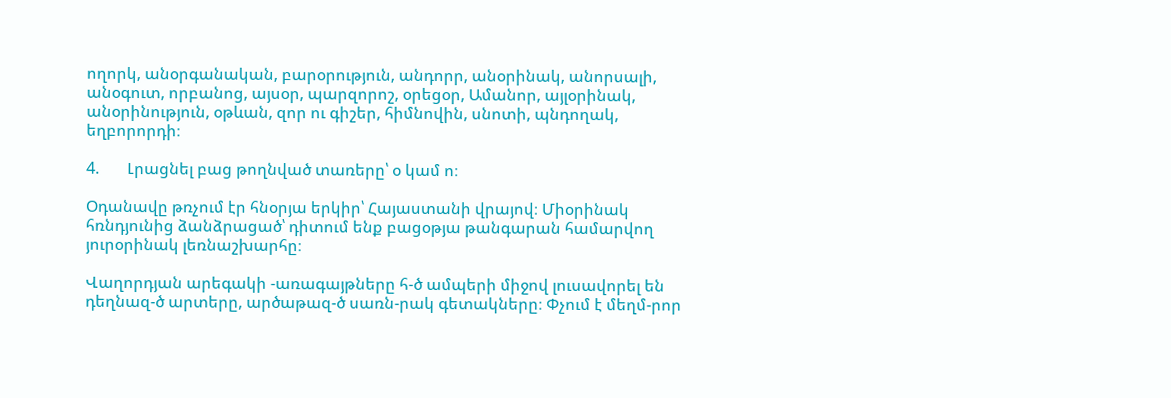ողորկ, անօրգանական, բարօրություն, անդորր, անօրինակ, անորսալի, անօգուտ, որբանոց, այսօր, պարզորոշ, օրեցօր, Ամանոր, այլօրինակ, անօրինություն, օթևան, զոր ու գիշեր, հիմնովին, սնոտի, պնդողակ, եղբորորդի։

4.       Լրացնել բաց թողնված տառերը՝ օ կամ ո։

Օդանավը թռչում էր հնօրյա երկիր՝ Հայաստանի վրայով։ Միօրինակ հռնդյունից ձանձրացած՝ դիտում ենք բացօթյա թանգարան համարվող յուրօրինակ լեռնաշխարհը։

Վաղորդյան արեգակի -առագայթները հ-ծ ամպերի միջով լուսավորել են դեղնազ-ծ արտերը, արծաթազ-ծ սառն-րակ գետակները։ Փչում է մեղմ-րոր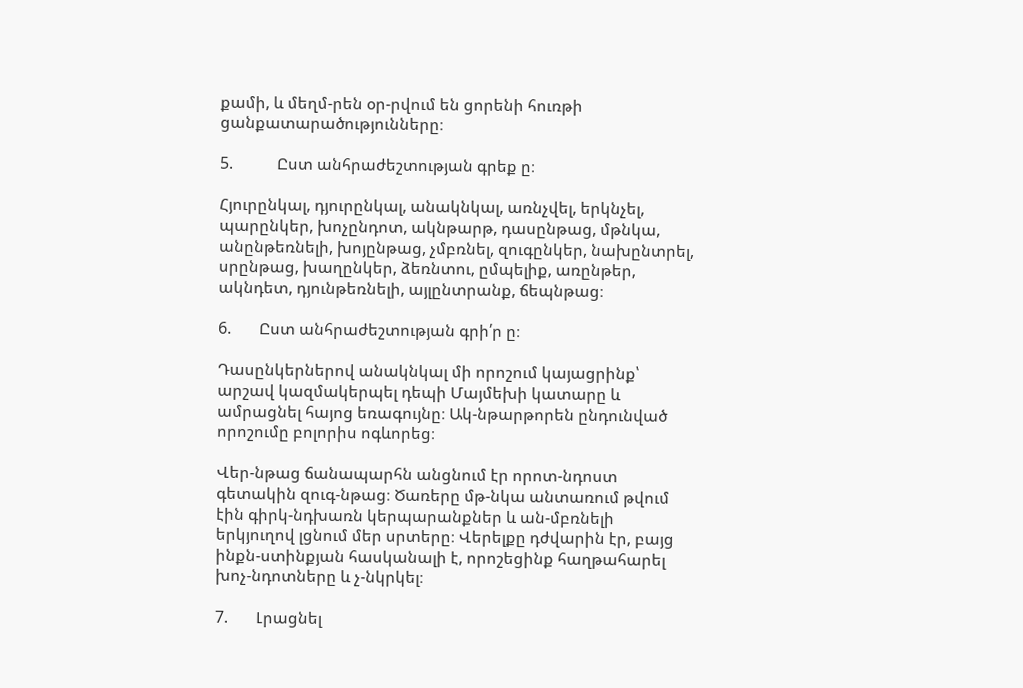քամի, և մեղմ-րեն օր-րվում են ցորենի հուռթի ցանքատարածությունները։

5.           Ըստ անհրաժեշտության գրեք ը։

Հյուրընկալ, դյուրընկալ, անակնկալ, առնչվել, երկնչել, պարընկեր, խոչընդոտ, ակնթարթ, դասընթաց, մթնկա, անընթեռնելի, խոյընթաց, չմբռնել, զուգընկեր, նախընտրել, սրընթաց, խաղընկեր, ձեռնտու, ըմպելիք, առընթեր, ակնդետ, դյունթեռնելի, այլընտրանք, ճեպնթաց։

6.       Ըստ անհրաժեշտության գրի՛ր ը։

Դասընկերներով անակնկալ մի որոշում կայացրինք՝ արշավ կազմակերպել դեպի Մայմեխի կատարը և ամրացնել հայոց եռագույնը։ Ակ-նթարթորեն ընդունված որոշումը բոլորիս ոգևորեց։

Վեր-նթաց ճանապարհն անցնում էր որոտ-նդոստ գետակին զուգ-նթաց։ Ծառերը մթ-նկա անտառում թվում էին գիրկ-նդխառն կերպարանքներ և ան-մբռնելի երկյուղով լցնում մեր սրտերը։ Վերելքը դժվարին էր, բայց ինքն-ստինքյան հասկանալի է, որոշեցինք հաղթահարել խոչ-նդոտները և չ-նկրկել։

7.       Լրացնել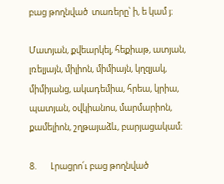բաց թողնված  տառերը՝ ի, ե կամ յ։

Մատյան, քվեարկել, հեքիաթ, ատյան, լռելյայն, միլիոն, միմիայն, կղզյակ, միմիյանց, ակադեմիա, հրեա, կրիա, պատյան, օվկիանոս, մարմարիոն, քամելիոն, շղթայաձև, բարյացակամ։

8.       Լրացրո՛ւ բաց թողնված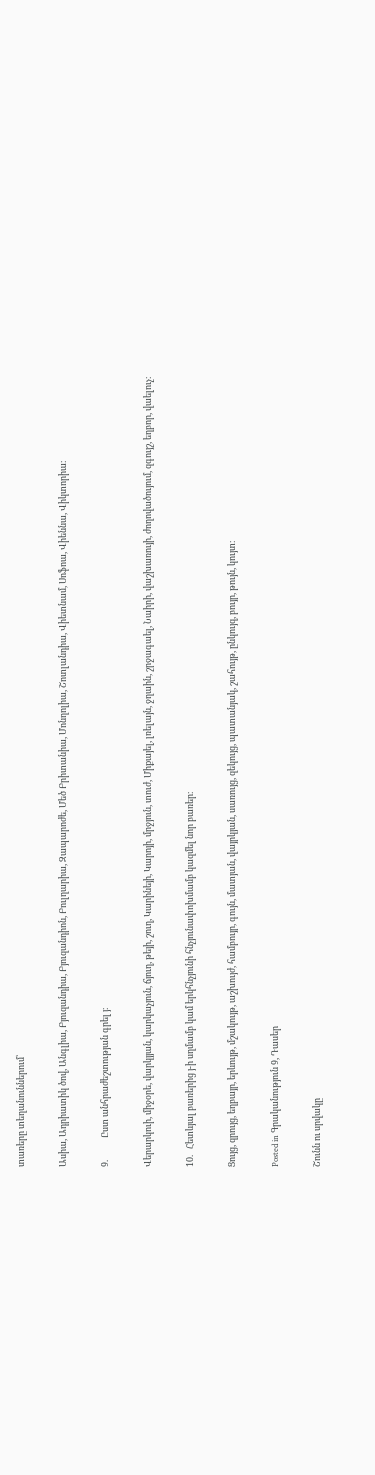տառերը տեղանուններում՝

Ասիա, Ադրիատիկ ծով, Անգլիա, Բյուզանդիա, Բյուզանդիոն, Բուլղարիա, Զապարոժե, Մեծ Բրիտանիա, Մոնղոլիա, Շոտլանդիա, Վիետնամ, Սոֆոա, Վիեննա, Վիկտորիա։

9.           Ըստ անհրաժեշտության գրել յ։

Վերարկուի, միջօրե, վարկյյան, կարկաչյուն, ճյուղ, թեյի, շուղ, Կարինեյի, Կարոյի, մրջյուն, տուժ, Միքայել, լռելայն, ջղաին, շրջագաել, Նաիրի, վաշխառույի, ժողովածույում, զգույշ, եղբոր, վաելուչ։

10.   Հետևյալ բառերից յ-ի սղմամբ կամ երկհնչյունի հնչյունափոխմամբ կազմել նոր բառեր։

Ցույց, զրույց, եղբայր, երևույթ, մշակույթ, աշխույժ, համբույր, գույն, մատյան, վայրկյան, սառույց, զեկույց, պատանյակ, շահույթ, ընկույզ, բույր, թույն, կույտ։

Posted in Գրականություն 9, Դասեր

Շունն ու սրվակը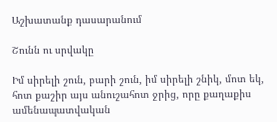Աշխատանք դասարանում

Շունն ու սրվակը

Իմ սիրելի շուն, բարի շուն, իմ սիրելի շնիկ, մոտ եկ, հոտ քաշիր այս անուշահոտ ջրից, որը քաղաքիս ամենապատվական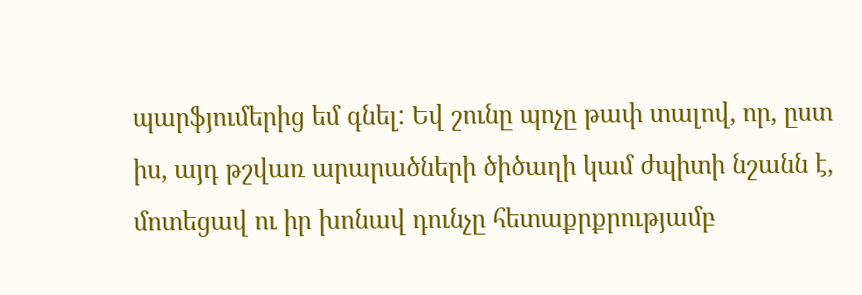պարֆյումերից եմ գնել: Եվ շունը պոչը թափ տալով, որ, ըստ իս, այդ թշվառ արարածների ծիծաղի կամ ժպիտի նշանն է, մոտեցավ ու իր խոնավ դունչը հետաքրքրությամբ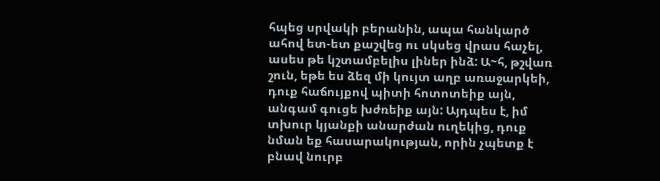հպեց սրվակի բերանին, ապա հանկարծ ահով ետ-ետ քաշվեց ու սկսեց վրաս հաչել, ասես թե կշտամբելիս լիներ ինձ: Ա~հ, թշվառ շուն, եթե ես ձեզ մի կույտ աղբ առաջարկեի, դուք հաճույքով պիտի հոտոտեիք այն, անգամ գուցե խժռեիք այն: Այդպես է, իմ տխուր կյանքի անարժան ուղեկից, դուք նման եք հասարակության, որին չպետք է բնավ նուրբ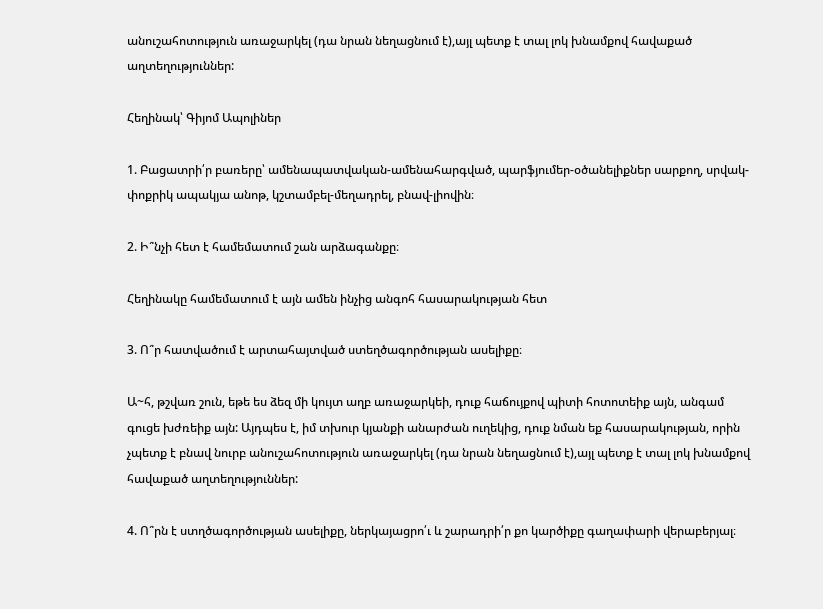անուշահոտություն առաջարկել (դա նրան նեղացնում է),այլ պետք է տալ լոկ խնամքով հավաքած աղտեղություններ:

Հեղինակ՝ Գիյոմ Ապոլիներ

1. Բացատրի՛ր բառերը՝ ամենապատվական-ամենահարգված, պարֆյումեր-օծանելիքներ սարքող, սրվակ- փոքրիկ ապակյա անոթ, կշտամբել-մեղադրել, բնավ-լիովին։

2. Ի՞նչի հետ է համեմատում շան արձագանքը։

Հեղինակը համեմատում է այն ամեն ինչից անգոհ հասարակության հետ

3. Ո՞ր հատվածում է արտահայտված ստեղծագործության ասելիքը։

Ա~հ, թշվառ շուն, եթե ես ձեզ մի կույտ աղբ առաջարկեի, դուք հաճույքով պիտի հոտոտեիք այն, անգամ գուցե խժռեիք այն: Այդպես է, իմ տխուր կյանքի անարժան ուղեկից, դուք նման եք հասարակության, որին չպետք է բնավ նուրբ անուշահոտություն առաջարկել (դա նրան նեղացնում է),այլ պետք է տալ լոկ խնամքով հավաքած աղտեղություններ:

4. Ո՞րն է ստղծագործության ասելիքը, ներկայացրո՛ւ և շարադրի՛ր քո կարծիքը գաղափարի վերաբերյալ։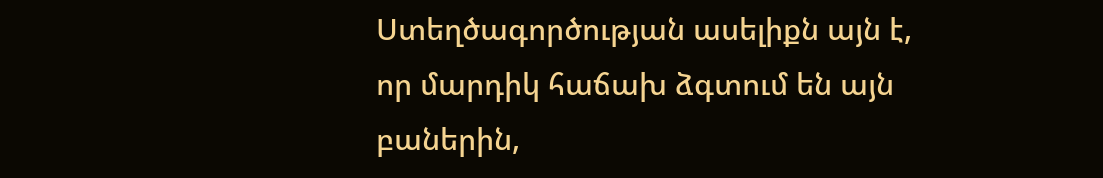Ստեղծագործության ասելիքն այն է, որ մարդիկ հաճախ ձգտում են այն բաներին,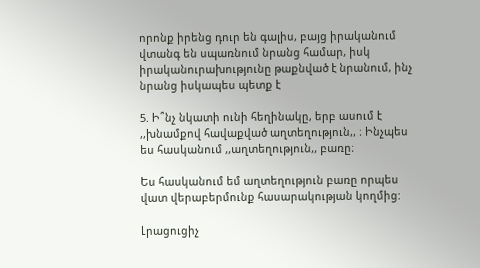որոնք իրենց դուր են գալիս, բայց իրականում վտանգ են սպառնում նրանց համար, իսկ իրականուրախությունը թաքնված է նրանում, ինչ նրանց իսկապես պետք է

5. Ի՞նչ նկատի ունի հեղինակը, երբ ասում է ,,խնամքով հավաքված աղտեղություն,, ։ Ինչպես ես հասկանում ,,աղտեղություն,, բառը։

Ես հասկանում եմ աղտեղություն բառը որպես վատ վերաբերմունք հասարակության կողմից:

Լրացուցիչ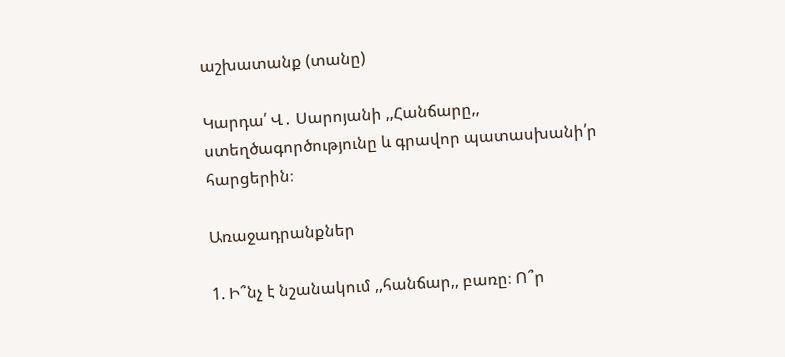աշխատանք (տանը)

Կարդա՛ Վ․ Սարոյանի ,,Հանճարը,, ստեղծագործությունը և գրավոր պատասխանի՛ր հարցերին։

Առաջադրանքներ

1. Ի՞նչ է նշանակում ,,հանճար,, բառը։ Ո՞ր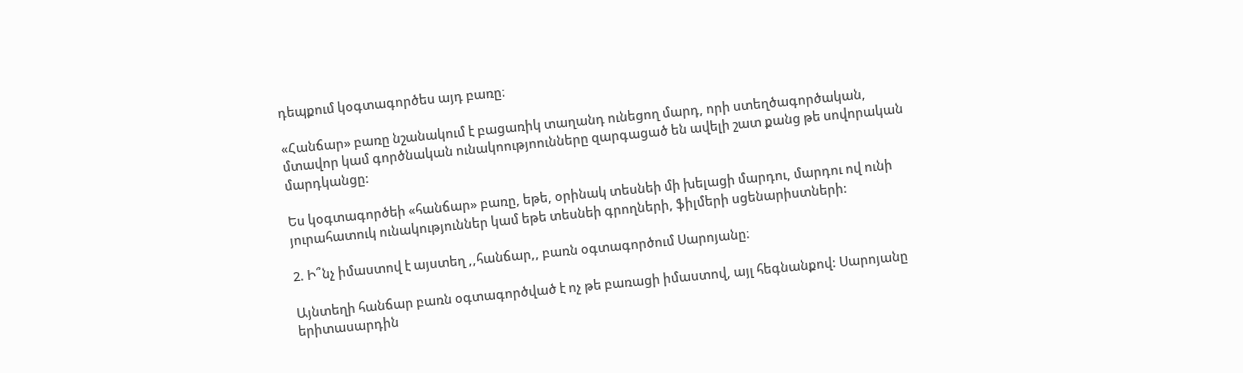դեպքում կօգտագործես այդ բառը։

«Հանճար» բառը նշանակում է բացառիկ տաղանդ ունեցող մարդ, որի ստեղծագործական, մտավոր կամ գործնական ունակոությոունները զարգացած են ավելի շատ քանց թե սովորական մարդկանցը:

Ես կօգտագործեի «հանճար» բառը, եթե, օրինակ տեսնեի մի խելացի մարդու, մարդու ով ունի յուրահատուկ ունակություններ կամ եթե տեսնեի գրողների, ֆիլմերի սցենարիստների:

2. Ի՞նչ իմաստով է այստեղ ,,հանճար,, բառն օգտագործում Սարոյանը։

Այնտեղի հանճար բառն օգտագործված է ոչ թե բառացի իմաստով, այլ հեգնանքով: Սարոյանը երիտասարդին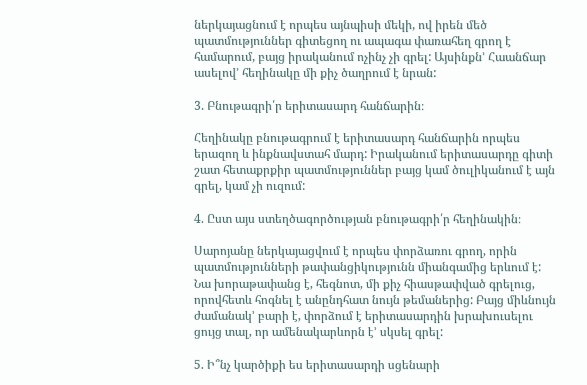ներկայացնում է որպես այնպիսի մեկի, ով իրեն մեծ պատմություններ գիտեցող ու ապագա փառահեղ գրող է համարում, բայց իրականում ոչինչ չի գրել: Այսինքն’ Հաանճար ասելով’ հեղինակը մի քիչ ծաղրում է նրան:

3. Բնութագրի՛ր երիտասարդ հանճարին։

Հեղինակը բնութագրում է երիտասարդ հանճարին որպես երազող և ինքնավստահ մարդ: Իրականում երիտասարդը գիտի շատ հետաքրքիր պատմություններ բայց կամ ծուլիկանում է այն գրել, կամ չի ուզում:

4. Ըստ այս ստեղծագործության բնութագրի՛ր հեղինակին։

Սարոյանը ներկայացվում է որպես փորձառու գրող, որին պատմությունների թափանցիկությունն միանգամից երևում է: Նա խորաթափանց է, հեգնոտ, մի քիչ հիասթափված գրելուց, որովհետև հոգնել է անընդհատ նույն թեմաներից: Բայց միևնույն ժամանակ’ բարի է, փորձում է երիտասարդին խրախուսելու ցույց տալ, որ ամենակարևորն է’ սկսել գրել:

5. Ի՞նչ կարծիքի ես երիտասարդի սցենարի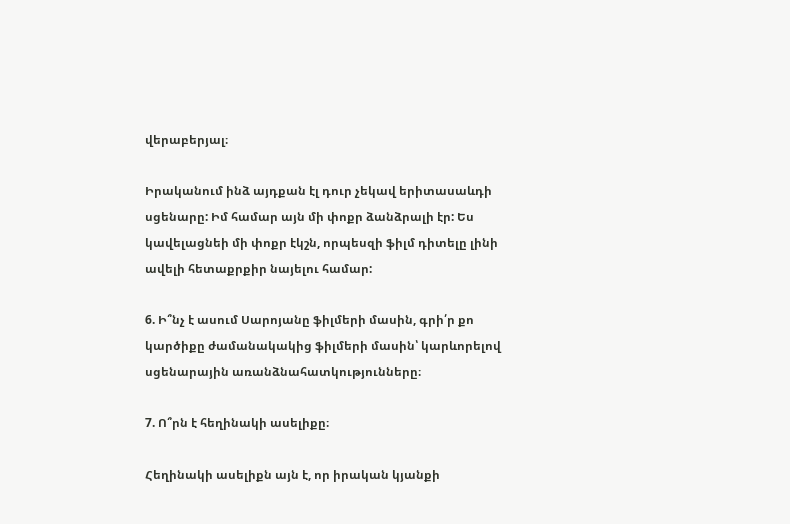վերաբերյալ։

Իրականում ինձ այդքան էլ դուր չեկավ երիտասաևդի սցենարը: Իմ համար այն մի փոքր ձանձրալի էր: Ես կավելացնեի մի փոքր էկշն, որպեսզի ֆիլմ դիտելը լինի ավելի հետաքրքիր նայելու համար:

6. Ի՞նչ է ասում Սարոյանը ֆիլմերի մասին, գրի՛ր քո կարծիքը ժամանակակից ֆիլմերի մասին՝ կարևորելով սցենարային առանձնահատկությունները։

7. Ո՞րն է հեղինակի ասելիքը։

Հեղինակի ասելիքն այն է, որ իրական կյանքի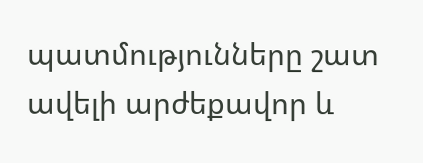պատմությունները շատ ավելի արժեքավոր և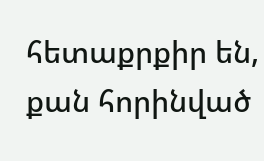հետաքրքիր են, քան հորինված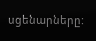սցենարները: